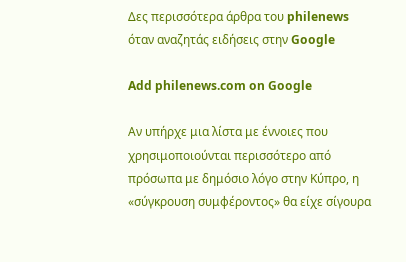Δες περισσότερα άρθρα του philenews όταν αναζητάς ειδήσεις στην Google

Add philenews.com on Google

Αν υπήρχε μια λίστα με έννοιες που χρησιμοποιούνται περισσότερο από πρόσωπα με δημόσιο λόγο στην Κύπρο, η «σύγκρουση συμφέροντος» θα είχε σίγουρα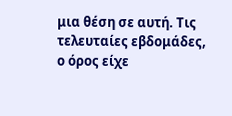μια θέση σε αυτή. Τις τελευταίες εβδομάδες, ο όρος είχε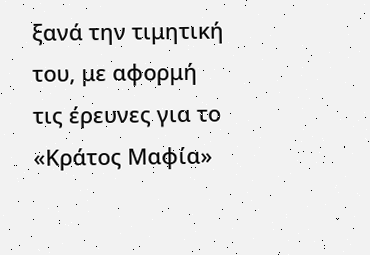ξανά την τιμητική του, με αφορμή τις έρευνες για το «Κράτος Μαφία»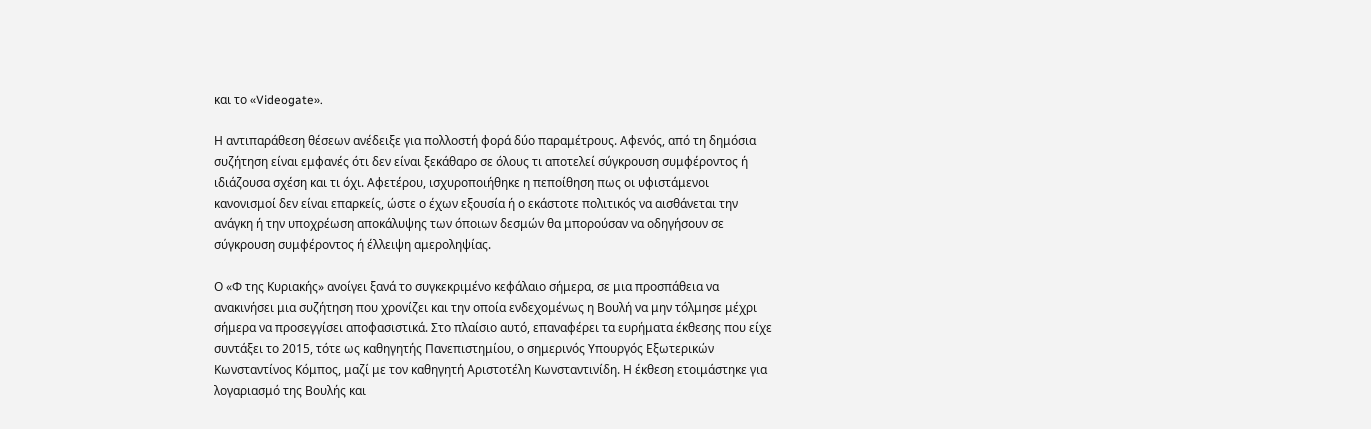και το «Videogate».

Η αντιπαράθεση θέσεων ανέδειξε για πολλοστή φορά δύο παραμέτρους. Αφενός, από τη δημόσια συζήτηση είναι εμφανές ότι δεν είναι ξεκάθαρο σε όλους τι αποτελεί σύγκρουση συμφέροντος ή ιδιάζουσα σχέση και τι όχι. Αφετέρου, ισχυροποιήθηκε η πεποίθηση πως οι υφιστάμενοι κανονισμοί δεν είναι επαρκείς, ώστε ο έχων εξουσία ή ο εκάστοτε πολιτικός να αισθάνεται την ανάγκη ή την υποχρέωση αποκάλυψης των όποιων δεσμών θα μπορούσαν να οδηγήσουν σε σύγκρουση συμφέροντος ή έλλειψη αμεροληψίας.

Ο «Φ της Κυριακής» ανοίγει ξανά το συγκεκριμένο κεφάλαιο σήμερα, σε μια προσπάθεια να ανακινήσει μια συζήτηση που χρονίζει και την οποία ενδεχομένως η Βουλή να μην τόλμησε μέχρι σήμερα να προσεγγίσει αποφασιστικά. Στο πλαίσιο αυτό, επαναφέρει τα ευρήματα έκθεσης που είχε συντάξει το 2015, τότε ως καθηγητής Πανεπιστημίου, ο σημερινός Υπουργός Εξωτερικών Κωνσταντίνος Κόμπος, μαζί με τον καθηγητή Αριστοτέλη Κωνσταντινίδη. Η έκθεση ετοιμάστηκε για λογαριασμό της Βουλής και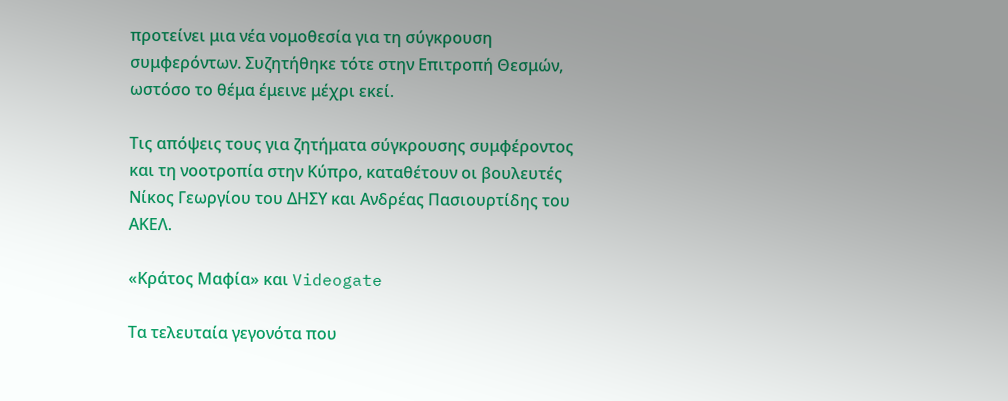προτείνει μια νέα νομοθεσία για τη σύγκρουση συμφερόντων. Συζητήθηκε τότε στην Επιτροπή Θεσμών, ωστόσο το θέμα έμεινε μέχρι εκεί.

Τις απόψεις τους για ζητήματα σύγκρουσης συμφέροντος και τη νοοτροπία στην Κύπρο, καταθέτουν οι βουλευτές Νίκος Γεωργίου του ΔΗΣΥ και Ανδρέας Πασιουρτίδης του ΑΚΕΛ.

«Κράτος Μαφία» και Videogate

Τα τελευταία γεγονότα που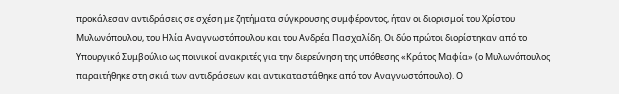προκάλεσαν αντιδράσεις σε σχέση με ζητήματα σύγκρουσης συμφέροντος, ήταν οι διορισμοί του Χρίστου Μυλωνόπουλου, του Ηλία Αναγνωστόπουλου και του Ανδρέα Πασχαλίδη. Οι δύο πρώτοι διορίστηκαν από το Υπουργικό Συμβούλιο ως ποινικοί ανακριτές για την διερεύνηση της υπόθεσης «Κράτος Μαφία» (ο Μυλωνόπουλος παραιτήθηκε στη σκιά των αντιδράσεων και αντικαταστάθηκε από τον Αναγνωστόπουλο). Ο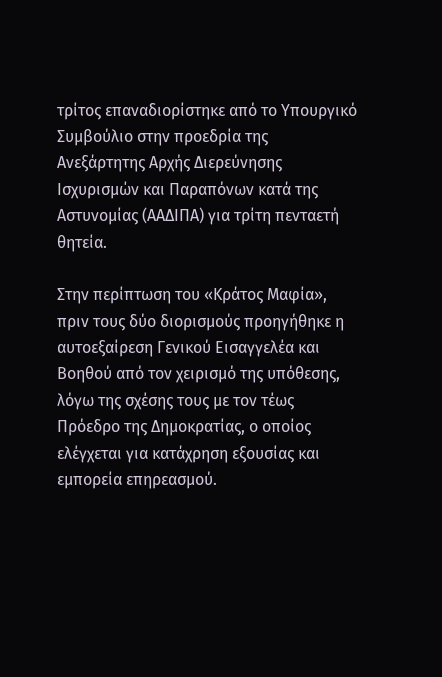τρίτος επαναδιορίστηκε από το Υπουργικό Συμβούλιο στην προεδρία της Ανεξάρτητης Αρχής Διερεύνησης Ισχυρισμών και Παραπόνων κατά της Αστυνομίας (ΑΑΔΙΠΑ) για τρίτη πενταετή θητεία.

Στην περίπτωση του «Κράτος Μαφία», πριν τους δύο διορισμούς προηγήθηκε η αυτοεξαίρεση Γενικού Εισαγγελέα και Βοηθού από τον χειρισμό της υπόθεσης, λόγω της σχέσης τους με τον τέως Πρόεδρο της Δημοκρατίας, ο οποίος ελέγχεται για κατάχρηση εξουσίας και εμπορεία επηρεασμού.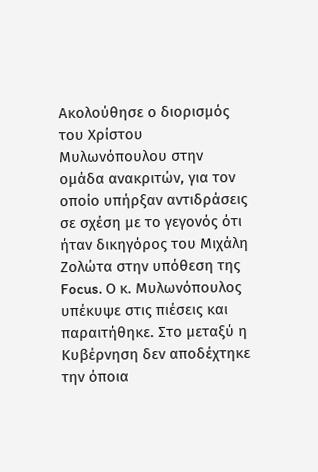Ακολούθησε ο διορισμός του Χρίστου Μυλωνόπουλου στην ομάδα ανακριτών, για τον οποίο υπήρξαν αντιδράσεις σε σχέση με το γεγονός ότι ήταν δικηγόρος του Μιχάλη Ζολώτα στην υπόθεση της Focus. Ο κ. Μυλωνόπουλος υπέκυψε στις πιέσεις και παραιτήθηκε. Στο μεταξύ η Κυβέρνηση δεν αποδέχτηκε την όποια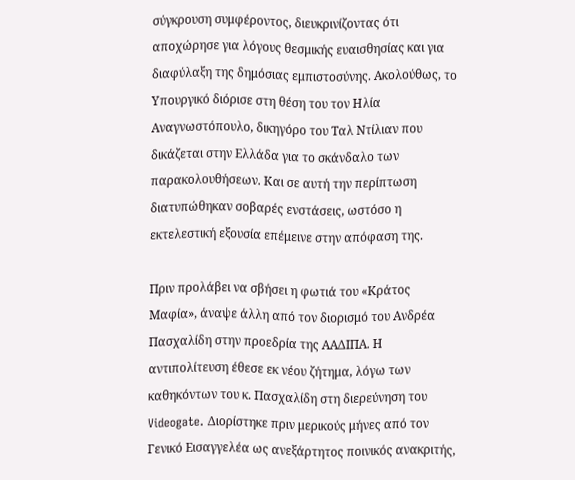σύγκρουση συμφέροντος, διευκρινίζοντας ότι αποχώρησε για λόγους θεσμικής ευαισθησίας και για διαφύλαξη της δημόσιας εμπιστοσύνης. Ακολούθως, το Υπουργικό διόρισε στη θέση του τον Ηλία Αναγνωστόπουλο, δικηγόρο του Ταλ Ντίλιαν που δικάζεται στην Ελλάδα για το σκάνδαλο των παρακολουθήσεων. Και σε αυτή την περίπτωση διατυπώθηκαν σοβαρές ενστάσεις, ωστόσο η εκτελεστική εξουσία επέμεινε στην απόφαση της.

Πριν προλάβει να σβήσει η φωτιά του «Κράτος Μαφία», άναψε άλλη από τον διορισμό του Ανδρέα Πασχαλίδη στην προεδρία της ΑΑΔΙΠΑ. Η αντιπολίτευση έθεσε εκ νέου ζήτημα, λόγω των καθηκόντων του κ. Πασχαλίδη στη διερεύνηση του Videogate. Διορίστηκε πριν μερικούς μήνες από τον Γενικό Εισαγγελέα ως ανεξάρτητος ποινικός ανακριτής,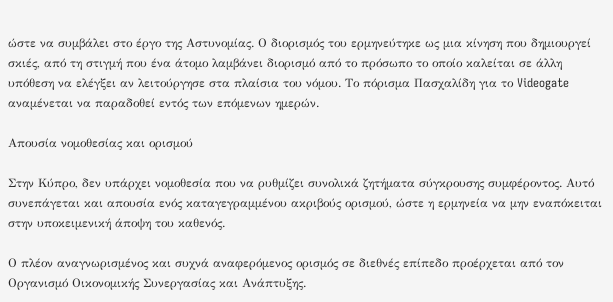ώστε να συμβάλει στο έργο της Αστυνομίας. Ο διορισμός του ερμηνεύτηκε ως μια κίνηση που δημιουργεί σκιές, από τη στιγμή που ένα άτομο λαμβάνει διορισμό από το πρόσωπο το οποίο καλείται σε άλλη υπόθεση να ελέγξει αν λειτούργησε στα πλαίσια του νόμου. Το πόρισμα Πασχαλίδη για το Videogate αναμένεται να παραδοθεί εντός των επόμενων ημερών.

Απουσία νομοθεσίας και ορισμού

Στην Κύπρο, δεν υπάρχει νομοθεσία που να ρυθμίζει συνολικά ζητήματα σύγκρουσης συμφέροντος. Αυτό συνεπάγεται και απουσία ενός καταγεγραμμένου ακριβούς ορισμού, ώστε η ερμηνεία να μην εναπόκειται στην υποκειμενική άποψη του καθενός.

Ο πλέον αναγνωρισμένος και συχνά αναφερόμενος ορισμός σε διεθνές επίπεδο προέρχεται από τον Οργανισμό Οικονομικής Συνεργασίας και Ανάπτυξης.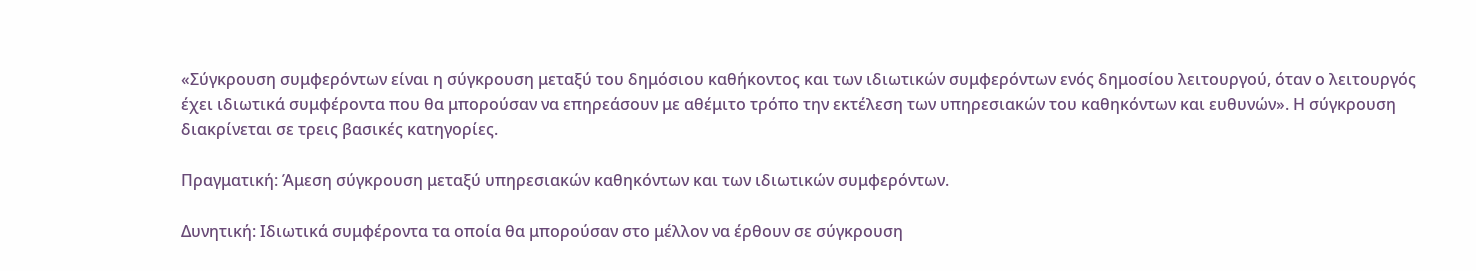«Σύγκρουση συμφερόντων είναι η σύγκρουση μεταξύ του δημόσιου καθήκοντος και των ιδιωτικών συμφερόντων ενός δημοσίου λειτουργού, όταν ο λειτουργός έχει ιδιωτικά συμφέροντα που θα μπορούσαν να επηρεάσουν με αθέμιτο τρόπο την εκτέλεση των υπηρεσιακών του καθηκόντων και ευθυνών». Η σύγκρουση διακρίνεται σε τρεις βασικές κατηγορίες.

Πραγματική: Άμεση σύγκρουση μεταξύ υπηρεσιακών καθηκόντων και των ιδιωτικών συμφερόντων.

Δυνητική: Ιδιωτικά συμφέροντα τα οποία θα μπορούσαν στο μέλλον να έρθουν σε σύγκρουση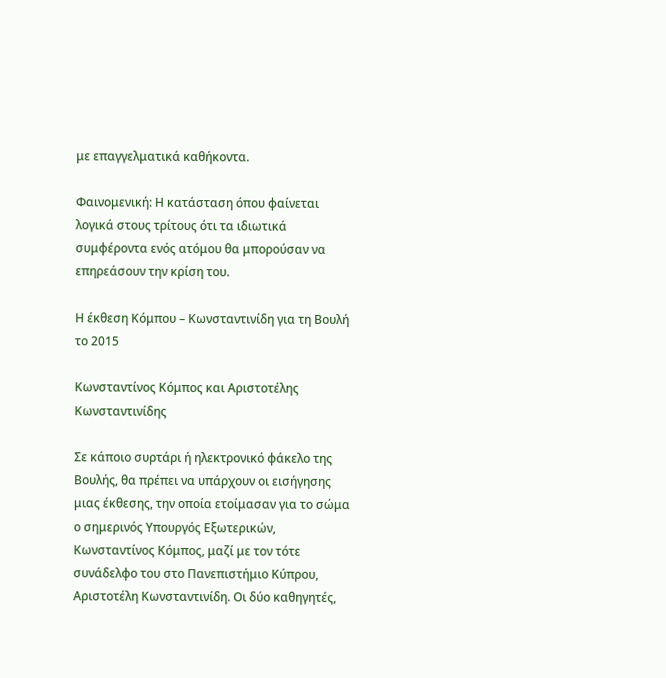με επαγγελματικά καθήκοντα.

Φαινομενική: Η κατάσταση όπου φαίνεται λογικά στους τρίτους ότι τα ιδιωτικά συμφέροντα ενός ατόμου θα μπορούσαν να επηρεάσουν την κρίση του.

Η έκθεση Κόμπου – Κωνσταντινίδη για τη Βουλή το 2015

Κωνσταντίνος Κόμπος και Αριστοτέλης Κωνσταντινίδης

Σε κάποιο συρτάρι ή ηλεκτρονικό φάκελο της Βουλής, θα πρέπει να υπάρχουν οι εισήγησης μιας έκθεσης, την οποία ετοίμασαν για το σώμα ο σημερινός Υπουργός Εξωτερικών, Κωνσταντίνος Κόμπος, μαζί με τον τότε συνάδελφο του στο Πανεπιστήμιο Κύπρου, Αριστοτέλη Κωνσταντινίδη. Οι δύο καθηγητές,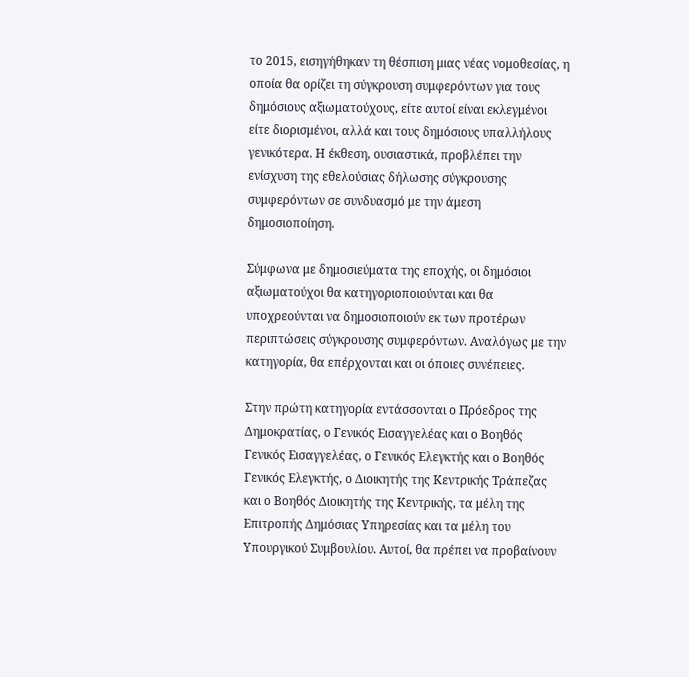το 2015, εισηγήθηκαν τη θέσπιση μιας νέας νομοθεσίας, η οποία θα ορίζει τη σύγκρουση συμφερόντων για τους δημόσιους αξιωματούχους, είτε αυτοί είναι εκλεγμένοι είτε διορισμένοι, αλλά και τους δημόσιους υπαλλήλους γενικότερα. Η έκθεση, ουσιαστικά, προβλέπει την ενίσχυση της εθελούσιας δήλωσης σύγκρουσης συμφερόντων σε συνδυασμό με την άμεση δημοσιοποίηση.

Σύμφωνα με δημοσιεύματα της εποχής, οι δημόσιοι αξιωματούχοι θα κατηγοριοποιούνται και θα υποχρεούνται να δημοσιοποιούν εκ των προτέρων περιπτώσεις σύγκρουσης συμφερόντων. Αναλόγως με την κατηγορία, θα επέρχονται και οι όποιες συνέπειες.

Στην πρώτη κατηγορία εντάσσονται ο Πρόεδρος της Δημοκρατίας, ο Γενικός Εισαγγελέας και ο Βοηθός Γενικός Εισαγγελέας, ο Γενικός Ελεγκτής και ο Βοηθός Γενικός Ελεγκτής, ο Διοικητής της Κεντρικής Τράπεζας και ο Βοηθός Διοικητής της Κεντρικής, τα μέλη της Επιτροπής Δημόσιας Υπηρεσίας και τα μέλη του Υπουργικού Συμβουλίου. Αυτοί, θα πρέπει να προβαίνουν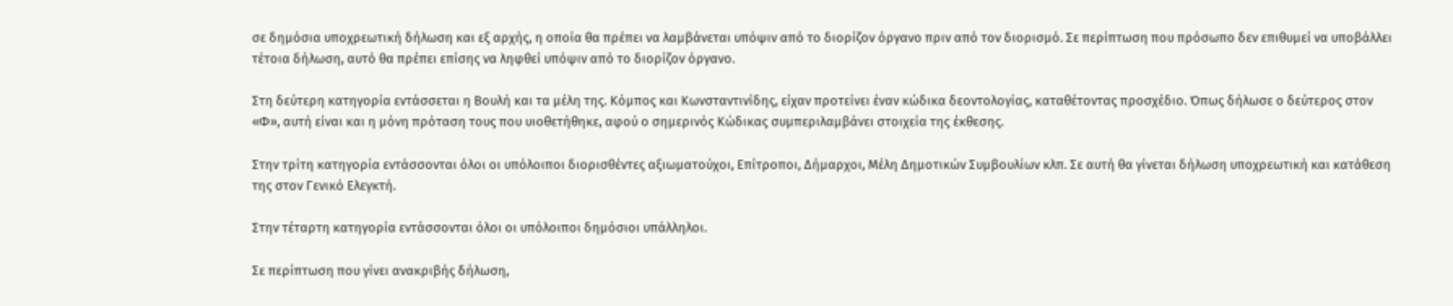σε δημόσια υποχρεωτική δήλωση και εξ αρχής, η οποία θα πρέπει να λαμβάνεται υπόψιν από το διορίζον όργανο πριν από τον διορισμό. Σε περίπτωση που πρόσωπο δεν επιθυμεί να υποβάλλει τέτοια δήλωση, αυτό θα πρέπει επίσης να ληφθεί υπόψιν από το διορίζον όργανο.

Στη δεύτερη κατηγορία εντάσσεται η Βουλή και τα μέλη της. Κόμπος και Κωνσταντινίδης, είχαν προτείνει έναν κώδικα δεοντολογίας, καταθέτοντας προσχέδιο. Όπως δήλωσε ο δεύτερος στον «Φ», αυτή είναι και η μόνη πρόταση τους που υιοθετήθηκε, αφού ο σημερινός Κώδικας συμπεριλαμβάνει στοιχεία της έκθεσης.

Στην τρίτη κατηγορία εντάσσονται όλοι οι υπόλοιποι διορισθέντες αξιωματούχοι, Επίτροποι, Δήμαρχοι, Μέλη Δημοτικών Συμβουλίων κλπ. Σε αυτή θα γίνεται δήλωση υποχρεωτική και κατάθεση της στον Γενικό Ελεγκτή.

Στην τέταρτη κατηγορία εντάσσονται όλοι οι υπόλοιποι δημόσιοι υπάλληλοι.

Σε περίπτωση που γίνει ανακριβής δήλωση,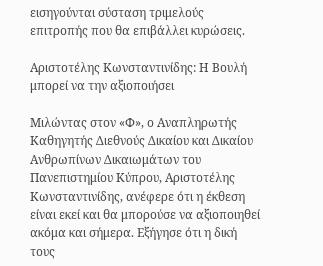εισηγούνται σύσταση τριμελούς επιτροπής που θα επιβάλλει κυρώσεις.

Αριστοτέλης Κωνσταντινίδης: Η Βουλή μπορεί να την αξιοποιήσει

Μιλώντας στον «Φ», ο Αναπληρωτής Καθηγητής Διεθνούς Δικαίου και Δικαίου Ανθρωπίνων Δικαιωμάτων του Πανεπιστημίου Κύπρου, Αριστοτέλης Κωνσταντινίδης, ανέφερε ότι η έκθεση είναι εκεί και θα μπορούσε να αξιοποιηθεί ακόμα και σήμερα. Εξήγησε ότι η δική τους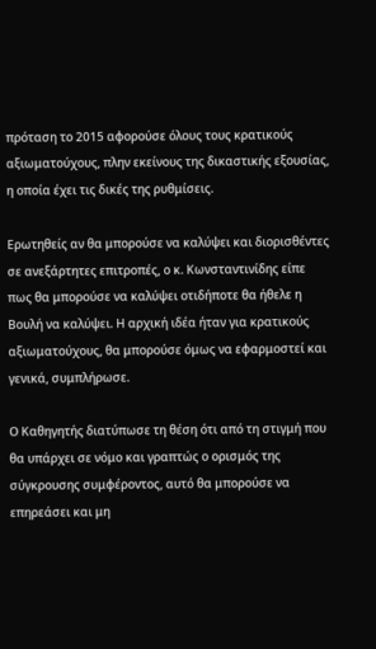πρόταση το 2015 αφορούσε όλους τους κρατικούς αξιωματούχους, πλην εκείνους της δικαστικής εξουσίας, η οποία έχει τις δικές της ρυθμίσεις.

Ερωτηθείς αν θα μπορούσε να καλύψει και διορισθέντες σε ανεξάρτητες επιτροπές, ο κ. Κωνσταντινίδης είπε πως θα μπορούσε να καλύψει οτιδήποτε θα ήθελε η Βουλή να καλύψει. Η αρχική ιδέα ήταν για κρατικούς αξιωματούχους, θα μπορούσε όμως να εφαρμοστεί και γενικά, συμπλήρωσε.

Ο Καθηγητής διατύπωσε τη θέση ότι από τη στιγμή που θα υπάρχει σε νόμο και γραπτώς ο ορισμός της σύγκρουσης συμφέροντος, αυτό θα μπορούσε να επηρεάσει και μη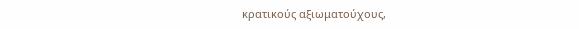κρατικούς αξιωματούχους,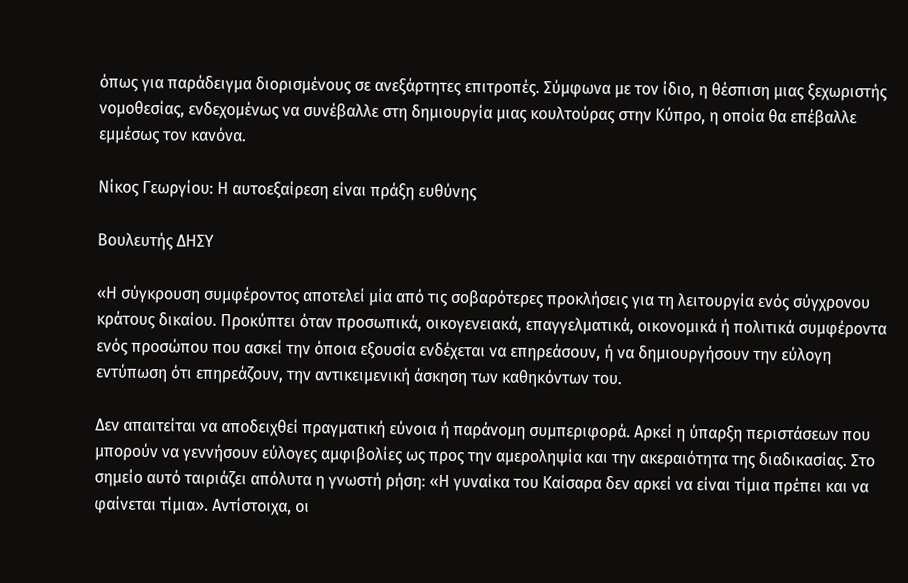όπως για παράδειγμα διορισμένους σε ανεξάρτητες επιτροπές. Σύμφωνα με τον ίδιο, η θέσπιση μιας ξεχωριστής νομοθεσίας, ενδεχομένως να συνέβαλλε στη δημιουργία μιας κουλτούρας στην Κύπρο, η οποία θα επέβαλλε εμμέσως τον κανόνα.

Νίκος Γεωργίου: Η αυτοεξαίρεση είναι πράξη ευθύνης

Βουλευτής ΔΗΣΥ

«Η σύγκρουση συμφέροντος αποτελεί μία από τις σοβαρότερες προκλήσεις για τη λειτουργία ενός σύγχρονου κράτους δικαίου. Προκύπτει όταν προσωπικά, οικογενειακά, επαγγελματικά, οικονομικά ή πολιτικά συμφέροντα ενός προσώπου που ασκεί την όποια εξουσία ενδέχεται να επηρεάσουν, ή να δημιουργήσουν την εύλογη εντύπωση ότι επηρεάζουν, την αντικειμενική άσκηση των καθηκόντων του.

Δεν απαιτείται να αποδειχθεί πραγματική εύνοια ή παράνομη συμπεριφορά. Αρκεί η ύπαρξη περιστάσεων που μπορούν να γεννήσουν εύλογες αμφιβολίες ως προς την αμεροληψία και την ακεραιότητα της διαδικασίας. Στο σημείο αυτό ταιριάζει απόλυτα η γνωστή ρήση: «Η γυναίκα του Καίσαρα δεν αρκεί να είναι τίμια πρέπει και να φαίνεται τίμια». Αντίστοιχα, οι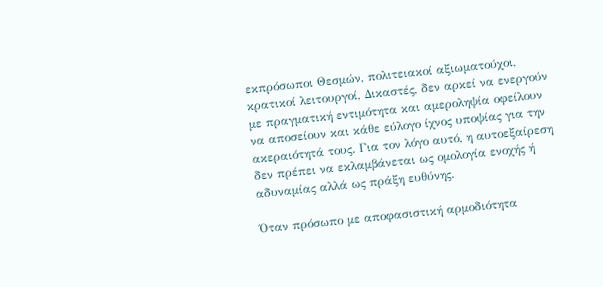εκπρόσωποι Θεσμών, πολιτειακοί αξιωματούχοι, κρατικοί λειτουργοί, Δικαστές, δεν αρκεί να ενεργούν με πραγματική εντιμότητα και αμεροληψία οφείλουν να αποσείουν και κάθε εύλογο ίχνος υποψίας για την ακεραιότητά τους. Για τον λόγο αυτό, η αυτοεξαίρεση δεν πρέπει να εκλαμβάνεται ως ομολογία ενοχής ή αδυναμίας αλλά ως πράξη ευθύνης.

Όταν πρόσωπο με αποφασιστική αρμοδιότητα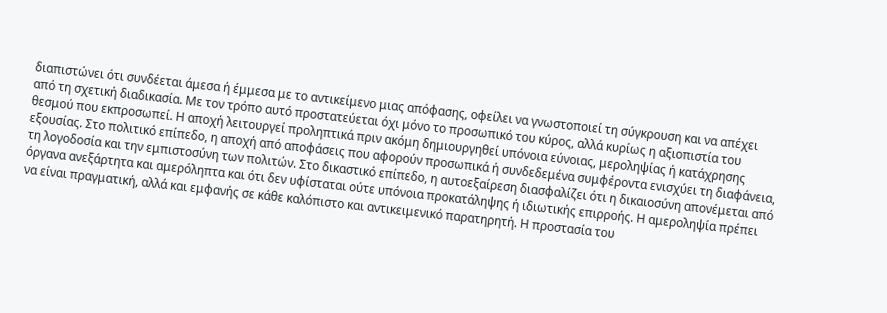διαπιστώνει ότι συνδέεται άμεσα ή έμμεσα με το αντικείμενο μιας απόφασης, οφείλει να γνωστοποιεί τη σύγκρουση και να απέχει από τη σχετική διαδικασία. Με τον τρόπο αυτό προστατεύεται όχι μόνο το προσωπικό του κύρος, αλλά κυρίως η αξιοπιστία του θεσμού που εκπροσωπεί. Η αποχή λειτουργεί προληπτικά πριν ακόμη δημιουργηθεί υπόνοια εύνοιας, μεροληψίας ή κατάχρησης εξουσίας. Στο πολιτικό επίπεδο, η αποχή από αποφάσεις που αφορούν προσωπικά ή συνδεδεμένα συμφέροντα ενισχύει τη διαφάνεια, τη λογοδοσία και την εμπιστοσύνη των πολιτών. Στο δικαστικό επίπεδο, η αυτοεξαίρεση διασφαλίζει ότι η δικαιοσύνη απονέμεται από όργανα ανεξάρτητα και αμερόληπτα και ότι δεν υφίσταται ούτε υπόνοια προκατάληψης ή ιδιωτικής επιρροής. Η αμεροληψία πρέπει να είναι πραγματική, αλλά και εμφανής σε κάθε καλόπιστο και αντικειμενικό παρατηρητή. Η προστασία του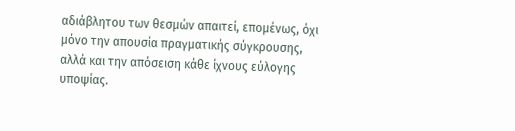αδιάβλητου των θεσμών απαιτεί, επομένως, όχι μόνο την απουσία πραγματικής σύγκρουσης, αλλά και την απόσειση κάθε ίχνους εύλογης υποψίας.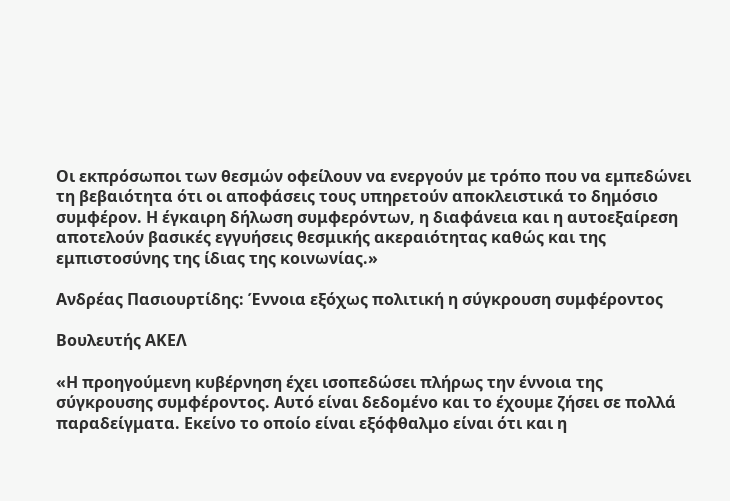Οι εκπρόσωποι των θεσμών οφείλουν να ενεργούν με τρόπο που να εμπεδώνει τη βεβαιότητα ότι οι αποφάσεις τους υπηρετούν αποκλειστικά το δημόσιο συμφέρον. Η έγκαιρη δήλωση συμφερόντων, η διαφάνεια και η αυτοεξαίρεση αποτελούν βασικές εγγυήσεις θεσμικής ακεραιότητας καθώς και της εμπιστοσύνης της ίδιας της κοινωνίας.»

Ανδρέας Πασιουρτίδης: Έννοια εξόχως πολιτική η σύγκρουση συμφέροντος

Βουλευτής ΑΚΕΛ

«Η προηγούμενη κυβέρνηση έχει ισοπεδώσει πλήρως την έννοια της σύγκρουσης συμφέροντος. Αυτό είναι δεδομένο και το έχουμε ζήσει σε πολλά παραδείγματα. Εκείνο το οποίο είναι εξόφθαλμο είναι ότι και η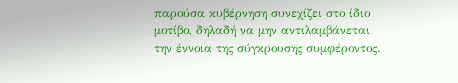παρούσα κυβέρνηση συνεχίζει στο ίδιο μοτίβο, δηλαδή να μην αντιλαμβάνεται την έννοια της σύγκρουσης συμφέροντος.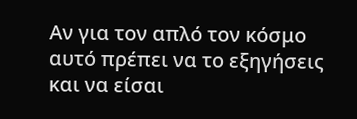Αν για τον απλό τον κόσμο αυτό πρέπει να το εξηγήσεις και να είσαι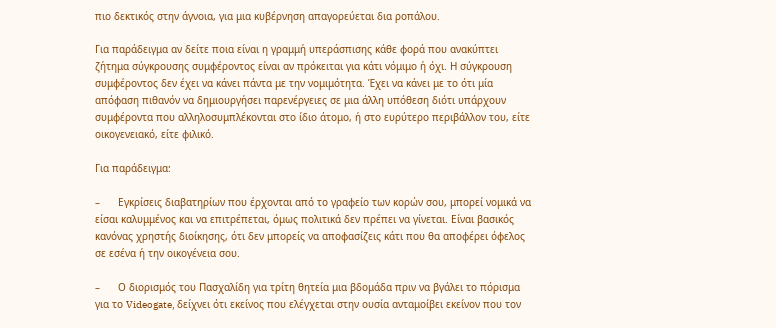πιο δεκτικός στην άγνοια, για μια κυβέρνηση απαγορεύεται δια ροπάλου.

Για παράδειγμα αν δείτε ποια είναι η γραμμή υπεράσπισης κάθε φορά που ανακύπτει ζήτημα σύγκρουσης συμφέροντος είναι αν πρόκειται για κάτι νόμιμο ή όχι. Η σύγκρουση συμφέροντος δεν έχει να κάνει πάντα με την νομιμότητα. Έχει να κάνει με το ότι μία απόφαση πιθανόν να δημιουργήσει παρενέργειες σε μια άλλη υπόθεση διότι υπάρχουν συμφέροντα που αλληλοσυμπλέκονται στο ίδιο άτομο, ή στο ευρύτερο περιβάλλον του, είτε οικογενειακό, είτε φιλικό.

Για παράδειγμα:

–      Εγκρίσεις διαβατηρίων που έρχονται από το γραφείο των κορών σου, μπορεί νομικά να είσαι καλυμμένος και να επιτρέπεται, όμως πολιτικά δεν πρέπει να γίνεται. Είναι βασικός κανόνας χρηστής διοίκησης, ότι δεν μπορείς να αποφασίζεις κάτι που θα αποφέρει όφελος σε εσένα ή την οικογένεια σου.

–      Ο διορισμός του Πασχαλίδη για τρίτη θητεία μια βδομάδα πριν να βγάλει το πόρισμα για το Videogate, δείχνει ότι εκείνος που ελέγχεται στην ουσία ανταμοίβει εκείνον που τον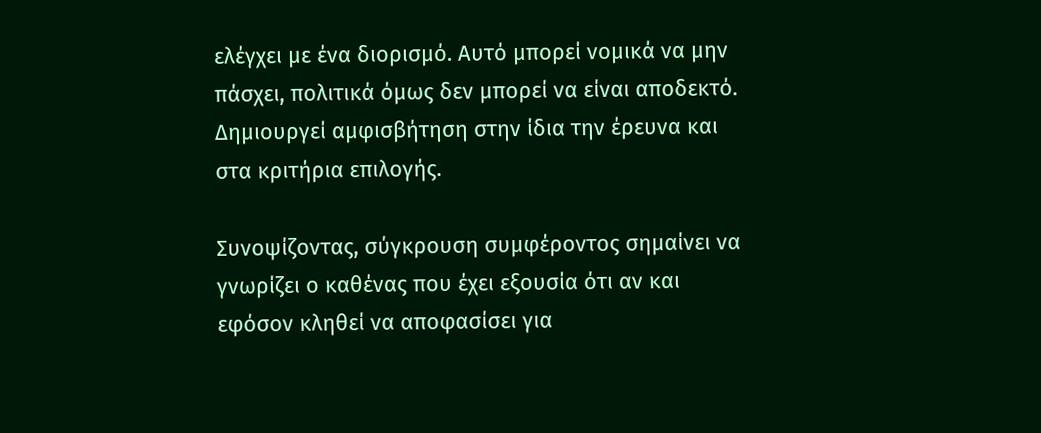ελέγχει με ένα διορισμό. Αυτό μπορεί νομικά να μην πάσχει, πολιτικά όμως δεν μπορεί να είναι αποδεκτό. Δημιουργεί αμφισβήτηση στην ίδια την έρευνα και στα κριτήρια επιλογής.

Συνοψίζοντας, σύγκρουση συμφέροντος σημαίνει να γνωρίζει ο καθένας που έχει εξουσία ότι αν και εφόσον κληθεί να αποφασίσει για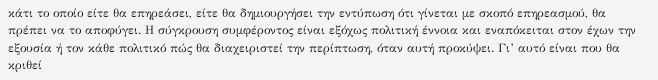κάτι το οποίο είτε θα επηρεάσει, είτε θα δημιουργήσει την εντύπωση ότι γίνεται με σκοπό επηρεασμού, θα πρέπει να το αποφύγει. Η σύγκρουση συμφέροντος είναι εξόχως πολιτική έννοια και εναπόκειται στον έχων την εξουσία ή τον κάθε πολιτικό πώς θα διαχειριστεί την περίπτωση, όταν αυτή προκύψει. Γι’ αυτό είναι που θα κριθεί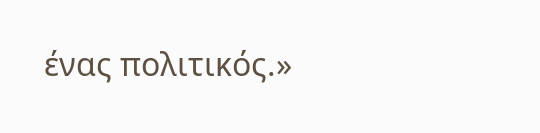ένας πολιτικός.»